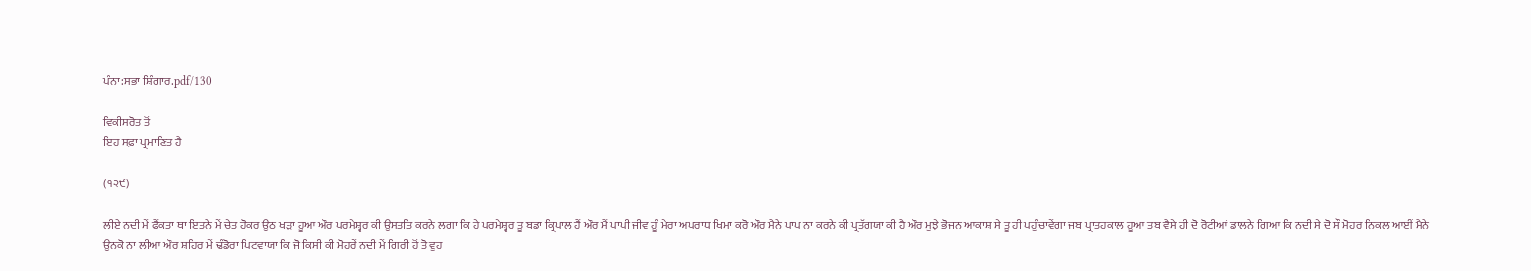ਪੰਨਾ:ਸਭਾ ਸ਼ਿੰਗਾਰ.pdf/130

ਵਿਕੀਸਰੋਤ ਤੋਂ
ਇਹ ਸਫ਼ਾ ਪ੍ਰਮਾਣਿਤ ਹੈ

(੧੨੯)

ਲੀਏ ਨਦੀ ਮੇਂ ਫੈਂਕਤਾ ਥਾ ਇਤਨੇ ਮੇਂ ਚੇਤ ਹੋਕਰ ਉਠ ਖੜਾ ਹੂਆ ਔਰ ਪਰਮੇਸ਼੍ਵਰ ਕੀ ਉਸਤਤਿ ਕਰਨੇ ਲਗਾ ਕਿ ਹੇ ਪਰਮੇਸ਼੍ਵਰ ਤੂ ਬਡਾ ਕ੍ਰਿਪਾਲ ਹੈਂ ਔਰ ਮੈਂ ਪਾਪੀ ਜੀਵ ਹੂੰ ਮੇਰਾ ਅਪਰਾਧ ਖਿਮਾ ਕਰੋ ਔਰ ਮੈਨੇ ਪਾਪ ਨਾ ਕਰਨੇ ਕੀ ਪ੍ਰਤੱਗਯਾ ਕੀ ਹੈ ਔਰ ਮੁਝੇ ਭੋਜਨ ਆਕਾਸ਼ ਸੇ ਤੂ ਹੀ ਪਹੁੰਚਾਵੇਂਗਾ ਜਬ ਪ੍ਰਾਤਹਕਾਲ ਹੂਆ ਤਬ ਵੈਸੇ ਹੀ ਦੋ ਰੋਟੀਆਂ ਡਾਲਨੇ ਗਿਆ ਕਿ ਨਦੀ ਸੇ ਦੋ ਸੌ ਮੋਹਰ ਨਿਕਲ ਆਈਂ ਮੈਨੇ ਉਨਕੋ ਨਾ ਲੀਆ ਔਰ ਸ਼ਹਿਰ ਮੇਂ ਢੰਡੋਰਾ ਪਿਟਵਾਯਾ ਕਿ ਜੋ ਕਿਸੀ ਕੀ ਮੋਹਰੇਂ ਨਦੀ ਮੇਂ ਗਿਰੀ ਹੋਂ ਤੋ ਵੁਹ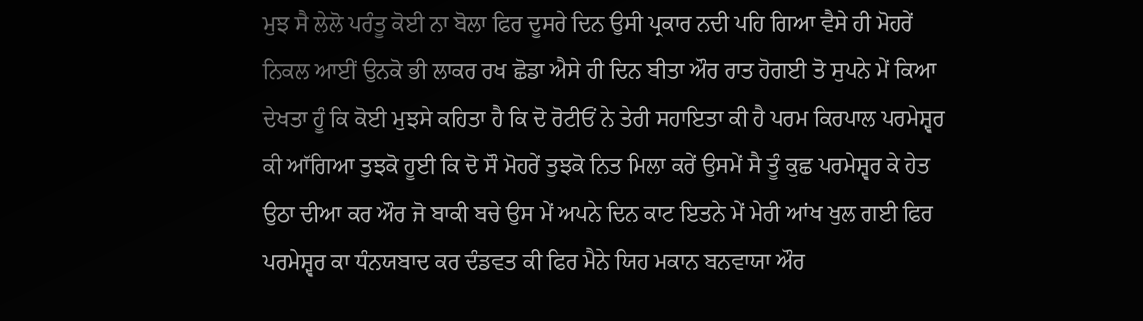ਮੁਝ ਸੈ ਲੇਲੋ ਪਰੰਤੂ ਕੋਈ ਨਾ ਬੋਲਾ ਫਿਰ ਦੂਸਰੇ ਦਿਨ ਉਸੀ ਪ੍ਰਕਾਰ ਨਦੀ ਪਹਿ ਗਿਆ ਵੈਸੇ ਹੀ ਮੋਹਰੇਂ ਨਿਕਲ ਆਈਂ ਉਨਕੋ ਭੀ ਲਾਕਰ ਰਖ ਛੋਡਾ ਐਸੇ ਹੀ ਦਿਨ ਬੀਤਾ ਔਰ ਰਾਤ ਹੋਗਈ ਤੋ ਸੁਪਨੇ ਮੇਂ ਕਿਆ ਦੇਖਤਾ ਹੂੰ ਕਿ ਕੋਈ ਮੁਝਸੇ ਕਹਿਤਾ ਹੈ ਕਿ ਦੋ ਰੋਟੀਓਂ ਨੇ ਤੇਰੀ ਸਹਾਇਤਾ ਕੀ ਹੈ ਪਰਮ ਕਿਰਪਾਲ ਪਰਮੇਸ਼੍ਵਰ ਕੀ ਆੱਗਿਆ ਤੁਝਕੋ ਹੂਈ ਕਿ ਦੋ ਸੌ ਮੋਹਰੇਂ ਤੁਝਕੋ ਨਿਤ ਮਿਲਾ ਕਰੇਂ ਉਸਮੇਂ ਸੈ ਤੂੰ ਕੁਛ ਪਰਮੇਸ਼੍ਵਰ ਕੇ ਹੇਤ ਉਠਾ ਦੀਆ ਕਰ ਔਰ ਜੋ ਬਾਕੀ ਬਚੇ ਉਸ ਮੇਂ ਅਪਨੇ ਦਿਨ ਕਾਟ ਇਤਨੇ ਮੇਂ ਮੇਰੀ ਆਂਖ ਖੁਲ ਗਈ ਫਿਰ ਪਰਮੇਸ਼੍ਵਰ ਕਾ ਧੰਨਯਬਾਦ ਕਰ ਦੰਡਵਤ ਕੀ ਫਿਰ ਮੈਨੇ ਯਿਹ ਮਕਾਨ ਬਨਵਾਯਾ ਔਰ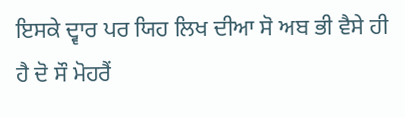ਇਸਕੇ ਦ੍ਵਾਰ ਪਰ ਯਿਹ ਲਿਖ ਦੀਆ ਸੋ ਅਬ ਭੀ ਵੈਸੇ ਹੀ ਹੈ ਦੋ ਸੌ ਮੋਹਰੈਂ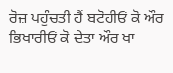ਰੋਜ਼ ਪਹੁੰਚਤੀ ਹੈਂ ਬਟੋਹੀਓਂ ਕੋ ਔਰ ਭਿਖਾਰੀਓਂ ਕੋ ਦੇਤਾ ਔਰ ਖਾ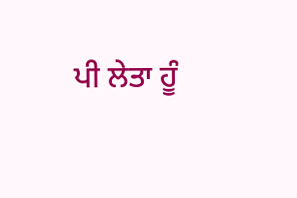ਪੀ ਲੇਤਾ ਹੂੰ